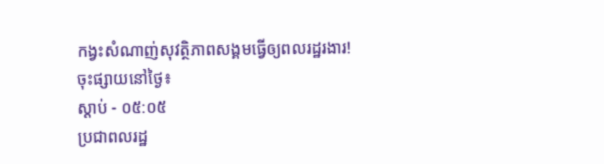កង្វះសំណាញ់សុវត្ថិភាពសង្គមធ្វើឲ្យពលរដ្ឋរងារ!
ចុះផ្សាយនៅថ្ងៃ៖
ស្តាប់ - ០៥:០៥
ប្រជាពលរដ្ឋ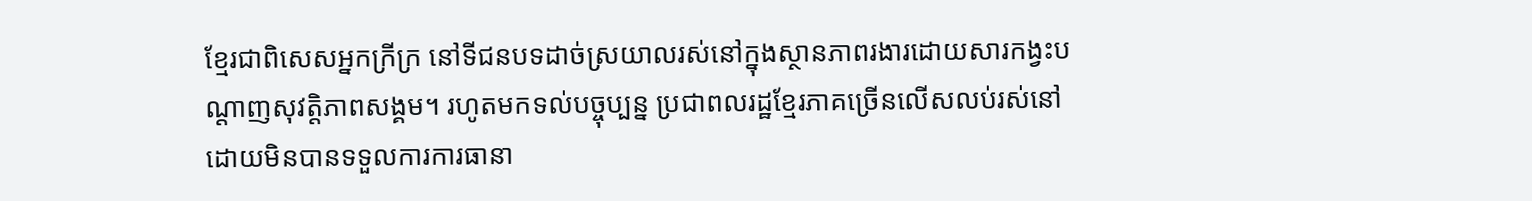ខ្មែរជាពិសេសអ្នកក្រីក្រ នៅទីជនបទដាច់ស្រយាលរស់នៅក្នុងស្ថានភាពរងារដោយសារកង្វះបណ្តាញសុវត្តិភាពសង្គម។ រហូតមកទល់បច្ចុប្បន្ន ប្រជាពលរដ្ឋខ្មែរភាគច្រើនលើសលប់រស់នៅដោយមិនបានទទួលការការធានា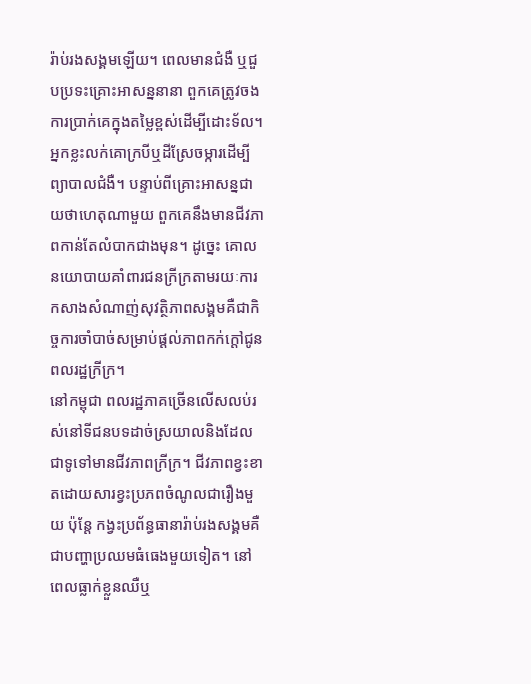រ៉ាប់រងសង្គមឡើយ។ ពេលមានជំងឺ ឬជួបប្រទះគ្រោះអាសន្ននានា ពួកគេត្រូវចងការប្រាក់គេក្នុងតម្លៃខ្ពស់ដើម្បីដោះទ័ល។ អ្នកខ្លះលក់គោក្របីឬដីស្រែចម្ការដើម្បីព្យាបាលជំងឺ។ បន្ទាប់ពីគ្រោះអាសន្នជាយថាហេតុណាមួយ ពួកគេនឹងមានជីវភាពកាន់តែលំបាកជាងមុន។ ដូច្នេះ គោលនយោបាយគាំពារជនក្រីក្រតាមរយៈការកសាងសំណាញ់សុវត្ថិភាពសង្គមគឺជាកិច្ចការចាំបាច់សម្រាប់ផ្តល់ភាពកក់ក្តៅជូនពលរដ្ឋក្រីក្រ។
នៅកម្ពុជា ពលរដ្ឋភាគច្រើនលើសលប់រស់នៅទីជនបទដាច់ស្រយាលនិងដែលជាទូទៅមានជីវភាពក្រីក្រ។ ជីវភាពខ្វះខាតដោយសារខ្វះប្រភពចំណូលជារឿងមួយ ប៉ុន្តែ កង្វះប្រព័ន្ធធានារ៉ាប់រងសង្គមគឺជាបញ្ហាប្រឈមធំធេងមួយទៀត។ នៅពេលធ្លាក់ខ្លួនឈឺឬ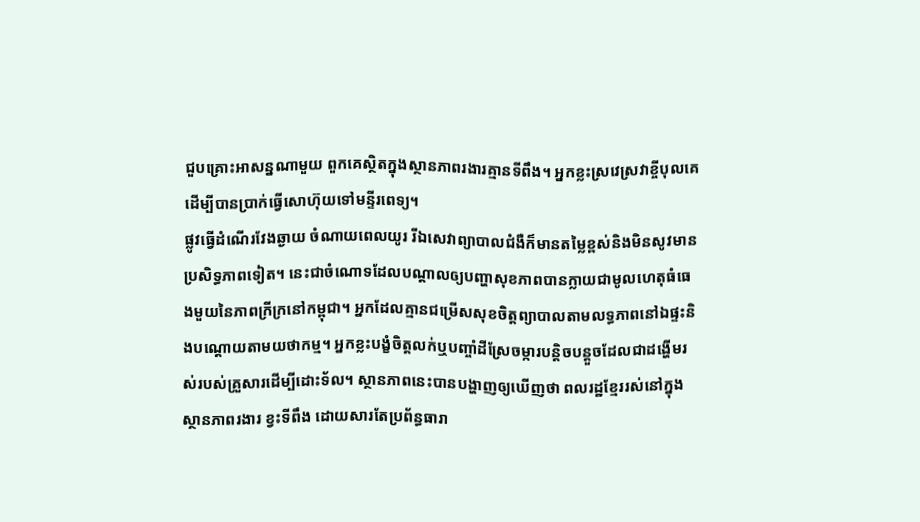ជួបគ្រោះអាសន្នណាមួយ ពួកគេស្ថិតក្នុងស្ថានភាពរងារគ្មានទីពឹង។ អ្នកខ្លះស្រវេស្រវាខ្ចីបុលគេដើម្បីបានប្រាក់ធ្វើសោហ៊ុយទៅមន្ទីរពេទ្យ។
ផ្លូវធ្វើដំណើរវែងឆ្ងាយ ចំណាយពេលយូរ រីឯសេវាព្យាបាលជំងឺក៏មានតម្លៃខ្ពស់និងមិនសូវមានប្រសិទ្ធភាពទៀត។ នេះជាចំណោទដែលបណ្តាលឲ្យបញ្ហាសុខភាពបានក្លាយជាមូលហេតុធំធេងមួយនៃភាពក្រីក្រនៅកម្ពុជា។ អ្នកដែលគ្មានជម្រើសសុខចិត្តព្យាបាលតាមលទ្ធភាពនៅឯផ្ទះនិងបណ្តោយតាមយថាកម្ម។ អ្នកខ្លះបង្ខំចិត្តលក់ឬបញ្ចាំដីស្រែចម្ការបន្តិចបន្តួចដែលជាដង្ហើមរស់របស់គ្រួសារដើម្បីដោះទ័ល។ ស្ថានភាពនេះបានបង្ហាញឲ្យឃើញថា ពលរដ្ឋខ្មែររស់នៅក្នុងស្ថានភាពរងារ ខ្វះទីពឹង ដោយសារតែប្រព័ន្ធធារា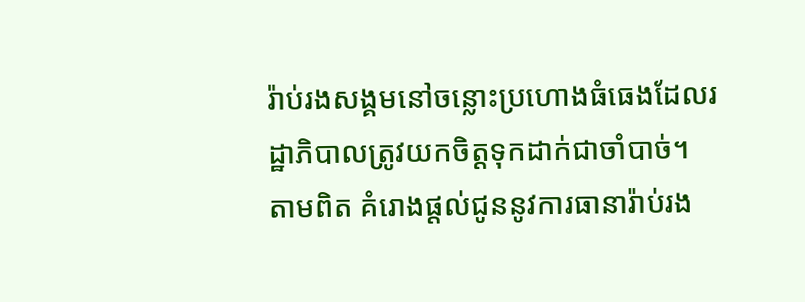រ៉ាប់រងសង្គមនៅចន្លោះប្រហោងធំធេងដែលរដ្ឋាភិបាលត្រូវយកចិត្តទុកដាក់ជាចាំបាច់។
តាមពិត គំរោងផ្តល់ជូននូវការធានារ៉ាប់រង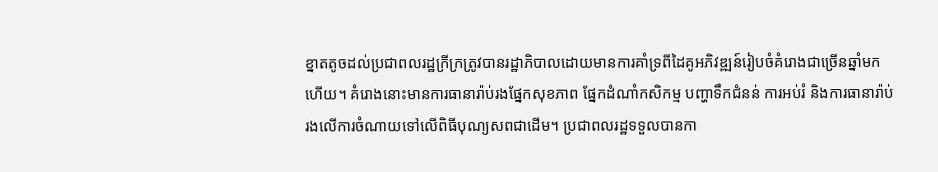ខ្នាតតូចដល់ប្រជាពលរដ្ឋក្រីក្រត្រូវបានរដ្ឋាភិបាលដោយមានការគាំទ្រពីដៃគូអភិវឌ្ឍន៍រៀបចំគំរោងជាច្រើនឆ្នាំមកហើយ។ គំរោងនោះមានការធានារ៉ាប់រងផ្នែកសុខភាព ផ្នែកដំណាំកសិកម្ម បញ្ហាទឹកជំនន់ ការអប់រំ និងការធានារ៉ាប់រងលើការចំណាយទៅលើពិធីបុណ្យសពជាដើម។ ប្រជាពលរដ្ឋទទួលបានកា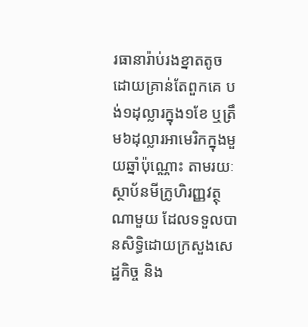រធានារ៉ាប់រងខ្នាតតូចដោយគ្រាន់តែពួកគេ បង់១ដុល្លារក្នុង១ខែ ឬត្រឹម៦ដុល្លារអាមេរិកក្នុងមួយឆ្នាំប៉ុណ្ណោះ តាមរយៈស្ថាប័នមីក្រូហិរញ្ញវត្ថុណាមួយ ដែលទទួលបានសិទ្ធិដោយក្រសួងសេដ្ឋកិច្ច និង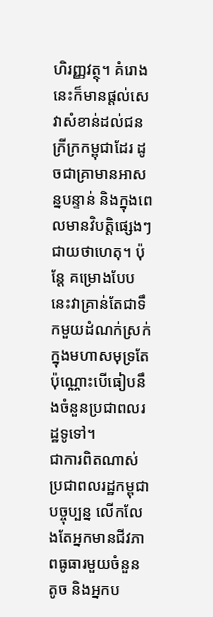ហិរញ្ញវត្ថុ។ គំរោងនេះក៏មានផ្តល់សេវាសំខាន់ដល់ជនក្រីក្រកម្ពុជាដែរ ដូចជាគ្រាមានអាសន្នបន្ទាន់ និងក្នុងពេលមានវិបត្តិផ្សេងៗជាយថាហេតុ។ ប៉ុន្តែ គម្រោងបែបនេះវាគ្រាន់តែជាទឹកមួយដំណក់ស្រក់ក្នុងមហាសមុទ្រតែប៉ុណ្ណោះបើធៀបនឹងចំនួនប្រជាពលរដ្ឋទូទៅ។
ជាការពិតណាស់ ប្រជាពលរដ្ឋកម្ពុជាបច្ចុប្បន្ន លើកលែងតែអ្នកមានជីវភាពធូធារមួយចំនួនតូច និងអ្នកប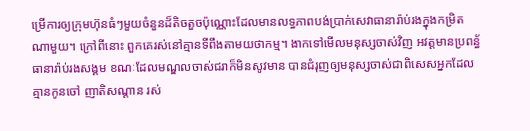ម្រើការឲ្យក្រុមហ៊ុនធំៗមួយចំនួនដ៏តិចតួចប៉ុណ្ណោះដែលមានលទ្ធភាពបង់ប្រាក់សេវាធានារ៉ាប់រងក្នុងកម្រិតណាមួយ។ ក្រៅពីនោះ ពួកគេរស់នៅគ្មានទីពឹងតាមយថាកម្ម។ ងាកទៅមើលមនុស្សចាស់វិញ អវត្តមានប្រពន្ធ័ធានារ៉ាប់រងសង្គម ខណៈដែលមណ្ឌលចាស់ជរាក៏មិនសូវមាន បានជំរុញឲ្យមនុស្សចាស់ជាពិសេសអ្នកដែលគ្មានកូនចៅ ញាតិសណ្តាន រស់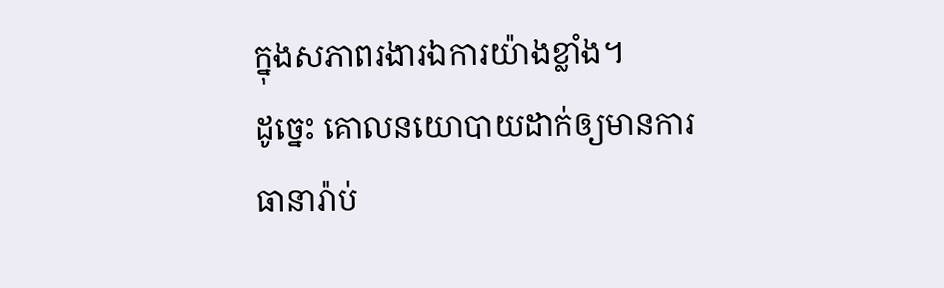ក្នុងសភាពរងារឯការយ៉ាងខ្លាំង។
ដូច្នេះ គោលនយោបាយដាក់ឲ្យមានការធានារ៉ាប់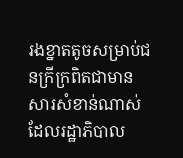រងខ្នាតតូចសម្រាប់ជនក្រីក្រពិតជាមានសារសំខាន់ណាស់ដែលរដ្ឋាភិបាល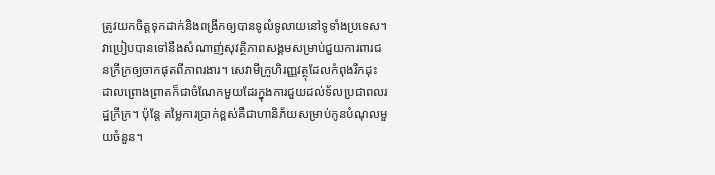ត្រូវយកចិត្តទុកដាក់និងពង្រីកឲ្យបានទូលំទូលាយនៅទូទាំងប្រទេស។ វាប្រៀបបានទៅនឹងសំណាញ់សុវត្ថិភាពសង្គមសម្រាប់ជួយការពារជនក្រីក្រឲ្យចាកផុតពីភាពរងារ។ សេវាមីក្រូហិរញ្ញវត្ថុដែលកំពុងរីកដុះដាលព្រោងព្រាតក៏ជាចំណែកមួយដែរក្នុងការជួយដល់ទ័លប្រជាពលរដ្ឋក្រីក្រ។ ប៉ុន្តែ តម្លៃការប្រាក់ខ្ពស់គឺជាហានិភ័យសម្រាប់កូនបំណុលមួយចំនួន។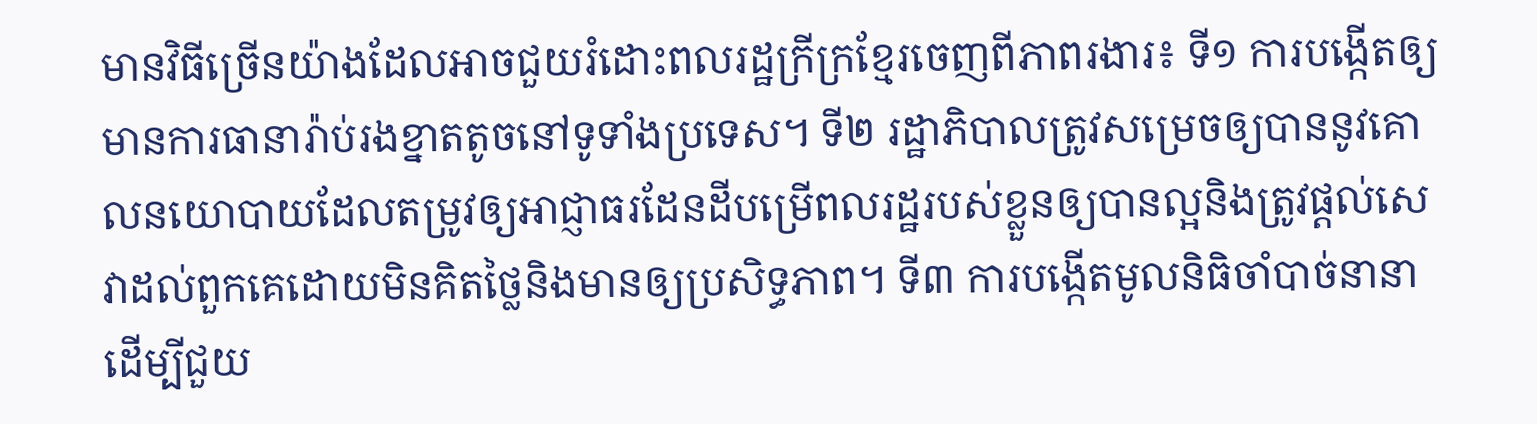មានវិធីច្រើនយ៉ាងដែលអាចជួយរំដោះពលរដ្ឋក្រីក្រខ្មែរចេញពីភាពរងារ៖ ទី១ ការបង្កើតឲ្យមានការធានារ៉ាប់រងខ្នាតតូចនៅទូទាំងប្រទេស។ ទី២ រដ្ឋាភិបាលត្រូវសម្រេចឲ្យបាននូវគោលនយោបាយដែលតម្រូវឲ្យអាជ្ញាធរដែនដីបម្រើពលរដ្ឋរបស់ខ្លួនឲ្យបានល្អនិងត្រូវផ្តល់សេវាដល់ពួកគេដោយមិនគិតថ្លៃនិងមានឲ្យប្រសិទ្ធភាព។ ទី៣ ការបង្កើតមូលនិធិចាំបាច់នានាដើម្បីជួយ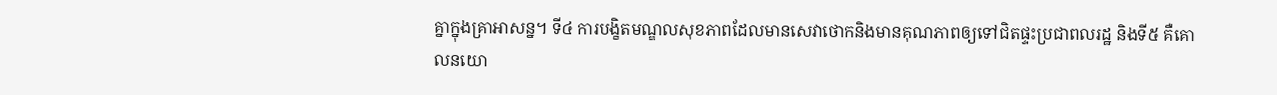គ្នាក្នុងគ្រាអាសន្ន។ ទី៤ ការបង្ខិតមណ្ឌលសុខភាពដែលមានសេវាថោកនិងមានគុណភាពឲ្យទៅជិតផ្ទះប្រជាពលរដ្ឋ និងទី៥ គឺគោលនយោ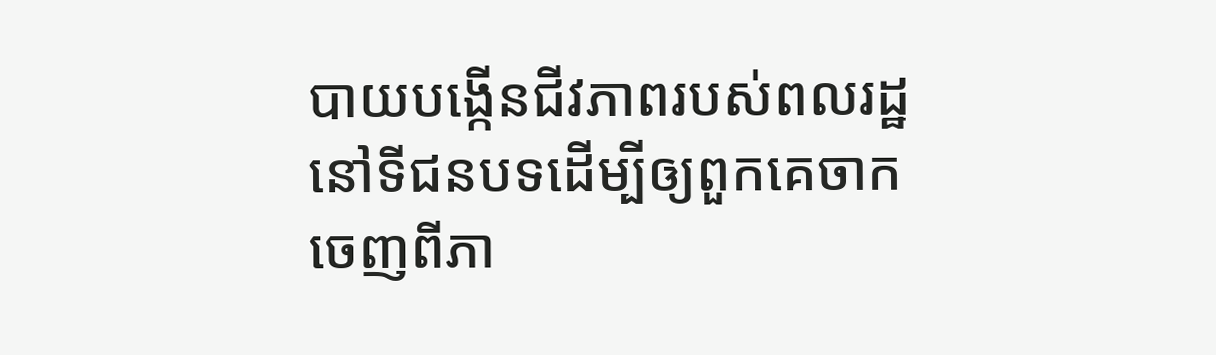បាយបង្កើនជីវភាពរបស់ពលរដ្ឋនៅទីជនបទដើម្បីឲ្យពួកគេចាកចេញពីភា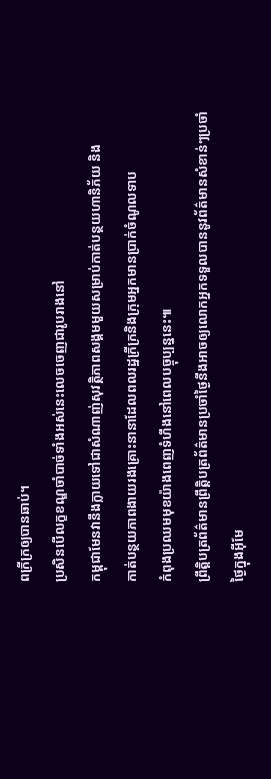ពក្រីក្រឲ្យបានឆាប់។
ប្រសិនបើលក្ខខណ្ឌចាំបាច់ទាំងអស់នេះលេចចេញជារូបរាងនៅ
កម្ពុជាមែនវានឹងក្លាយទៅជាសំណាញ់សុវត្ថិភាពសង្គមមួយសម្រាប់កាត់បន្ថយហានិភ័យ និង
កាត់បន្ថយភាពងាយរងគ្រោះនានាដែលពលរដ្ឋក្រីក្រនិងក្រុមអ្នកមានប្រាក់ចំណូលទាប
កំពុងប្រឈមមុខយ៉ាងពេញទំហឹងនៅពេលបច្ចុប្បន្ននេះ៕
ព្រឹត្តិបត្រព័ត៌មានព្រឹត្តិបត្រព័ត៌មានប្រចាំថ្ងៃនឹងអាចឲ្យលោកអ្នកទទួលបាននូវព័ត៌មានសំខាន់ៗប្រចាំថ្ងៃក្នុងអ៊ីមែ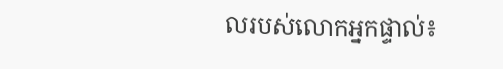លរបស់លោកអ្នកផ្ទាល់៖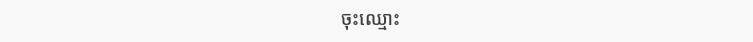ចុះឈ្មោះ